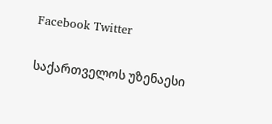Facebook Twitter

საქართველოს უზენაესი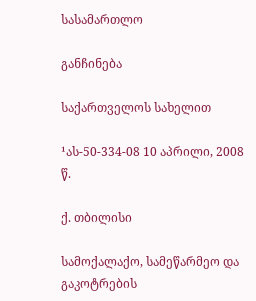სასამართლო

განჩინება

საქართველოს სახელით

¹ას-50-334-08 10 აპრილი, 2008 წ.

ქ. თბილისი

სამოქალაქო, სამეწარმეო და გაკოტრების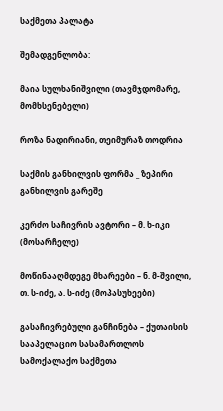საქმეთა პალატა

შემადგენლობა:

მაია სულხანიშვილი (თავმჯდომარე, მომხსენებელი)

როზა ნადირიანი, თეიმურაზ თოდრია

საქმის განხილვის ფორმა _ ზეპირი განხილვის გარეშე

კერძო საჩივრის ავტორი – მ. ხ-იკი (მოსარჩელე)

მოწინააღმდეგე მხარეები – ნ. მ-შვილი, თ. ს-იძე, ა. ს-იძე (მოპასუხეები)

გასაჩივრებული განჩინება – ქუთაისის სააპელაციო სასამართლოს სამოქალაქო საქმეთა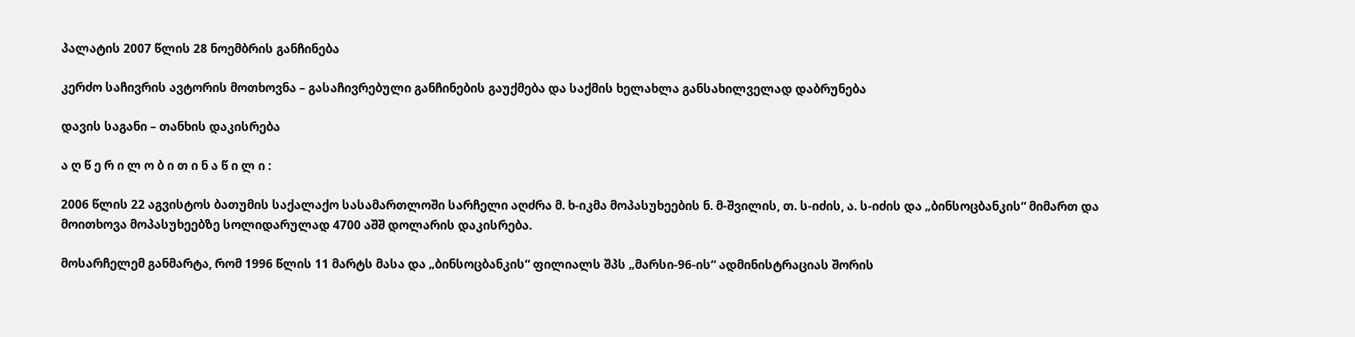პალატის 2007 წლის 28 ნოემბრის განჩინება

კერძო საჩივრის ავტორის მოთხოვნა – გასაჩივრებული განჩინების გაუქმება და საქმის ხელახლა განსახილველად დაბრუნება

დავის საგანი – თანხის დაკისრება

ა ღ წ ე რ ი ლ ო ბ ი თ ი ნ ა წ ი ლ ი :

2006 წლის 22 აგვისტოს ბათუმის საქალაქო სასამართლოში სარჩელი აღძრა მ. ხ-იკმა მოპასუხეების ნ. მ-შვილის, თ. ს-იძის, ა. ს-იძის და „ბინსოცბანკის“ მიმართ და მოითხოვა მოპასუხეებზე სოლიდარულად 4700 აშშ დოლარის დაკისრება.

მოსარჩელემ განმარტა, რომ 1996 წლის 11 მარტს მასა და „ბინსოცბანკის“ ფილიალს შპს „მარსი-96-ის“ ადმინისტრაციას შორის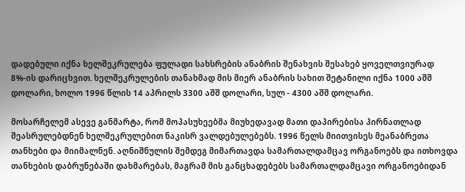დადებული იქნა ხელშეკრულება ფულადი სახსრების ანაბრის შენახვის შესახებ ყოველთვიურად 8%-ის დარიცხვით. ხელშეკრულების თანახმად მის მიერ ანაბრის სახით შეტანილი იქნა 1000 აშშ დოლარი, ხოლო 1996 წლის 14 აპრილს 3300 აშშ დოლარი, სულ - 4300 აშშ დოლარი.

მოსარჩელემ ასევე განმარტა, რომ მოპასუხეებმა მიუხედავად მათი დაპირებისა პირნათლად შეასრულებდნენ ხელშეკრულებით ნაკისრ ვალდებულებებს. 1996 წელს მიითვისეს მეანაბრეთა თანხები და მიიმალნენ. აღნიშნულის შემდეგ მიმართავდა სამართალდამცავ ორგანოებს და ითხოვდა თანხების დაბრუნებაში დახმარებას, მაგრამ მის განცხადებებს სამართალდამცავი ორგანოებიდან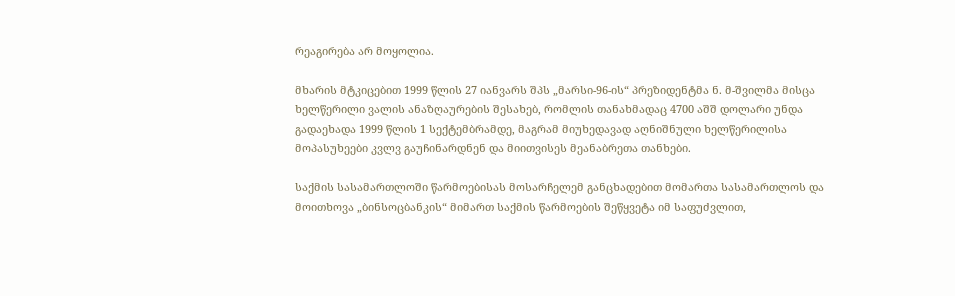რეაგირება არ მოყოლია.

მხარის მტკიცებით 1999 წლის 27 იანვარს შპს „მარსი-96-ის“ პრეზიდენტმა ნ. მ-შვილმა მისცა ხელწერილი ვალის ანაზღაურების შესახებ, რომლის თანახმადაც 4700 აშშ დოლარი უნდა გადაეხადა 1999 წლის 1 სექტემბრამდე, მაგრამ მიუხედავად აღნიშნული ხელწერილისა მოპასუხეები კვლვ გაუჩინარდნენ და მიითვისეს მეანაბრეთა თანხები.

საქმის სასამართლოში წარმოებისას მოსარჩელემ განცხადებით მომართა სასამართლოს და მოითხოვა „ბინსოცბანკის“ მიმართ საქმის წარმოების შეწყვეტა იმ საფუძვლით,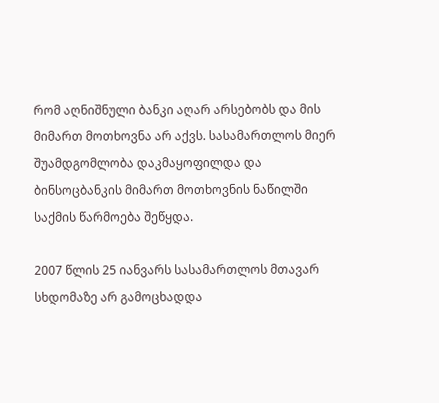რომ აღნიშნული ბანკი აღარ არსებობს და მის მიმართ მოთხოვნა არ აქვს. სასამართლოს მიერ შუამდგომლობა დაკმაყოფილდა და ბინსოცბანკის მიმართ მოთხოვნის ნაწილში საქმის წარმოება შეწყდა.

2007 წლის 25 იანვარს სასამართლოს მთავარ სხდომაზე არ გამოცხადდა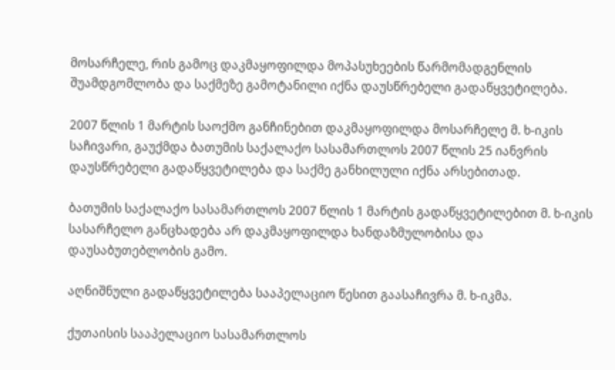მოსარჩელე, რის გამოც დაკმაყოფილდა მოპასუხეების წარმომადგენლის შუამდგომლობა და საქმეზე გამოტანილი იქნა დაუსწრებელი გადაწყვეტილება.

2007 წლის 1 მარტის საოქმო განჩინებით დაკმაყოფილდა მოსარჩელე მ. ხ-იკის საჩივარი, გაუქმდა ბათუმის საქალაქო სასამართლოს 2007 წლის 25 იანვრის დაუსწრებელი გადაწყვეტილება და საქმე განხილული იქნა არსებითად.

ბათუმის საქალაქო სასამართლოს 2007 წლის 1 მარტის გადაწყვეტილებით მ. ხ-იკის სასარჩელო განცხადება არ დაკმაყოფილდა ხანდაზმულობისა და დაუსაბუთებლობის გამო.

აღნიშნული გადაწყვეტილება სააპელაციო წესით გაასაჩივრა მ. ხ-იკმა.

ქუთაისის სააპელაციო სასამართლოს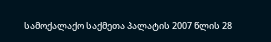სამოქალაქო საქმეთა პალატის 2007 წლის 28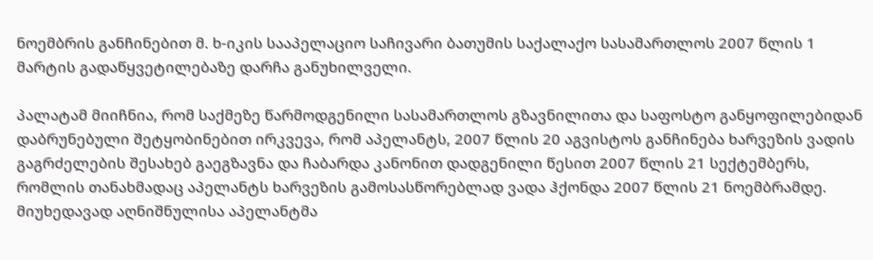ნოემბრის განჩინებით მ. ხ-იკის სააპელაციო საჩივარი ბათუმის საქალაქო სასამართლოს 2007 წლის 1 მარტის გადაწყვეტილებაზე დარჩა განუხილველი.

პალატამ მიიჩნია, რომ საქმეზე წარმოდგენილი სასამართლოს გზავნილითა და საფოსტო განყოფილებიდან დაბრუნებული შეტყობინებით ირკვევა, რომ აპელანტს, 2007 წლის 20 აგვისტოს განჩინება ხარვეზის ვადის გაგრძელების შესახებ გაეგზავნა და ჩაბარდა კანონით დადგენილი წესით 2007 წლის 21 სექტემბერს, რომლის თანახმადაც აპელანტს ხარვეზის გამოსასწორებლად ვადა ჰქონდა 2007 წლის 21 ნოემბრამდე. მიუხედავად აღნიშნულისა აპელანტმა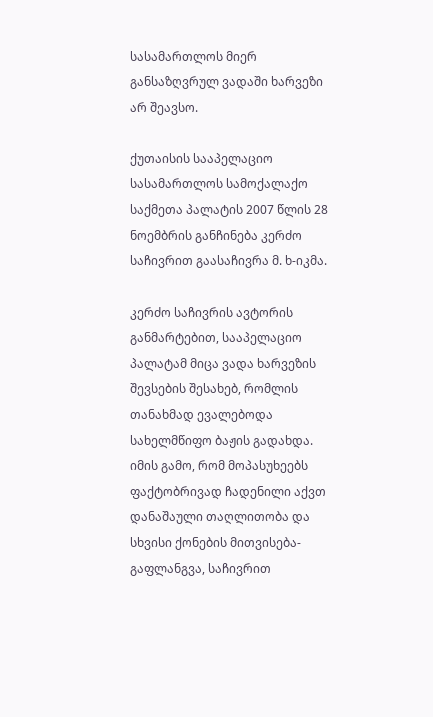სასამართლოს მიერ განსაზღვრულ ვადაში ხარვეზი არ შეავსო.

ქუთაისის სააპელაციო სასამართლოს სამოქალაქო საქმეთა პალატის 2007 წლის 28 ნოემბრის განჩინება კერძო საჩივრით გაასაჩივრა მ. ხ-იკმა.

კერძო საჩივრის ავტორის განმარტებით, სააპელაციო პალატამ მიცა ვადა ხარვეზის შევსების შესახებ, რომლის თანახმად ევალებოდა სახელმწიფო ბაჟის გადახდა. იმის გამო, რომ მოპასუხეებს ფაქტობრივად ჩადენილი აქვთ დანაშაული თაღლითობა და სხვისი ქონების მითვისება-გაფლანგვა, საჩივრით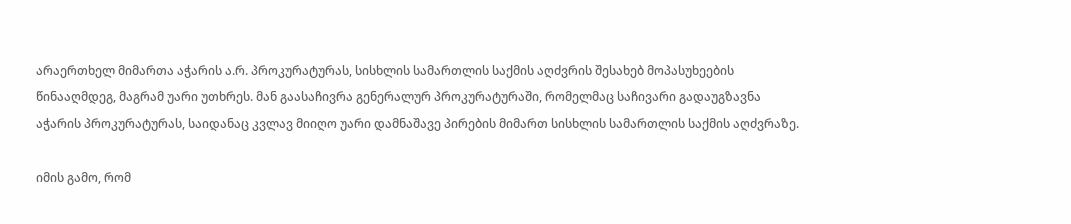არაერთხელ მიმართა აჭარის ა.რ. პროკურატურას, სისხლის სამართლის საქმის აღძვრის შესახებ მოპასუხეების წინააღმდეგ, მაგრამ უარი უთხრეს. მან გაასაჩივრა გენერალურ პროკურატურაში, რომელმაც საჩივარი გადაუგზავნა აჭარის პროკურატურას, საიდანაც კვლავ მიიღო უარი დამნაშავე პირების მიმართ სისხლის სამართლის საქმის აღძვრაზე.

იმის გამო, რომ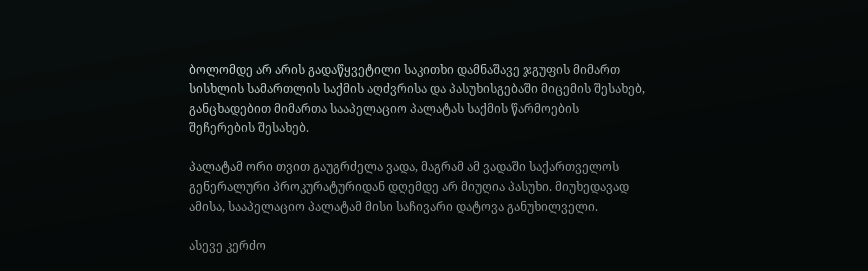ბოლომდე არ არის გადაწყვეტილი საკითხი დამნაშავე ჯგუფის მიმართ სისხლის სამართლის საქმის აღძვრისა და პასუხისგებაში მიცემის შესახებ, განცხადებით მიმართა სააპელაციო პალატას საქმის წარმოების შეჩერების შესახებ.

პალატამ ორი თვით გაუგრძელა ვადა, მაგრამ ამ ვადაში საქართველოს გენერალური პროკურატურიდან დღემდე არ მიუღია პასუხი. მიუხედავად ამისა, სააპელაციო პალატამ მისი საჩივარი დატოვა განუხილველი.

ასევე კერძო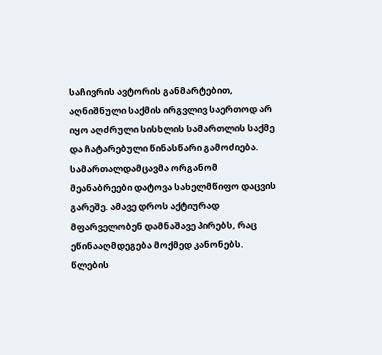საჩივრის ავტორის განმარტებით, აღნიშნული საქმის ირგვლივ საერთოდ არ იყო აღძრული სისხლის სამართლის საქმე და ჩატარებული წინასწარი გამოძიება. სამართალდამცავმა ორგანომ მეანაბრეები დატოვა სახელმწიფო დაცვის გარეშე. ამავე დროს აქტიურად მფარველობენ დამნაშავე პირებს, რაც ეწინააღმდეგება მოქმედ კანონებს. წლების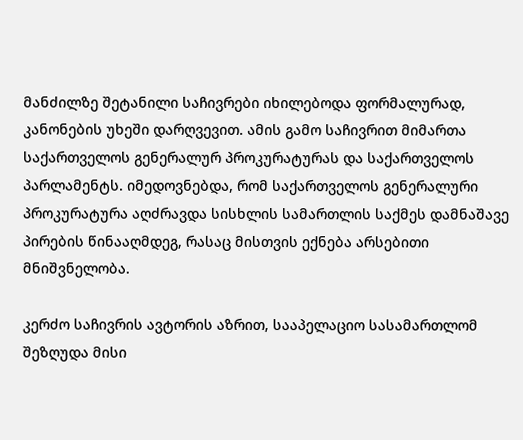მანძილზე შეტანილი საჩივრები იხილებოდა ფორმალურად, კანონების უხეში დარღვევით. ამის გამო საჩივრით მიმართა საქართველოს გენერალურ პროკურატურას და საქართველოს პარლამენტს. იმედოვნებდა, რომ საქართველოს გენერალური პროკურატურა აღძრავდა სისხლის სამართლის საქმეს დამნაშავე პირების წინააღმდეგ, რასაც მისთვის ექნება არსებითი მნიშვნელობა.

კერძო საჩივრის ავტორის აზრით, სააპელაციო სასამართლომ შეზღუდა მისი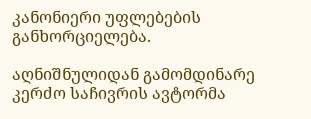კანონიერი უფლებების განხორციელება.

აღნიშნულიდან გამომდინარე კერძო საჩივრის ავტორმა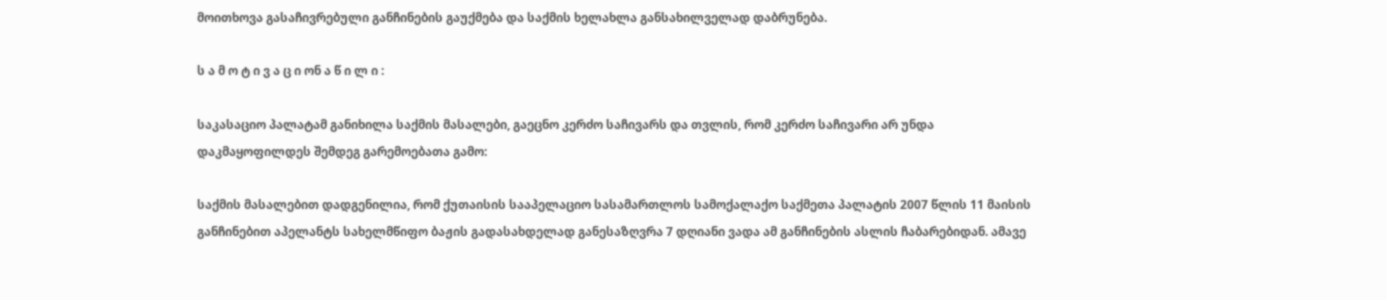მოითხოვა გასაჩივრებული განჩინების გაუქმება და საქმის ხელახლა განსახილველად დაბრუნება.

ს ა მ ო ტ ი ვ ა ც ი ონ ა წ ი ლ ი :

საკასაციო პალატამ განიხილა საქმის მასალები, გაეცნო კერძო საჩივარს და თვლის, რომ კერძო საჩივარი არ უნდა დაკმაყოფილდეს შემდეგ გარემოებათა გამო:

საქმის მასალებით დადგენილია, რომ ქუთაისის სააპელაციო სასამართლოს სამოქალაქო საქმეთა პალატის 2007 წლის 11 მაისის განჩინებით აპელანტს სახელმწიფო ბაჟის გადასახდელად განესაზღვრა 7 დღიანი ვადა ამ განჩინების ასლის ჩაბარებიდან. ამავე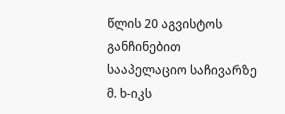წლის 20 აგვისტოს განჩინებით სააპელაციო საჩივარზე მ. ხ-იკს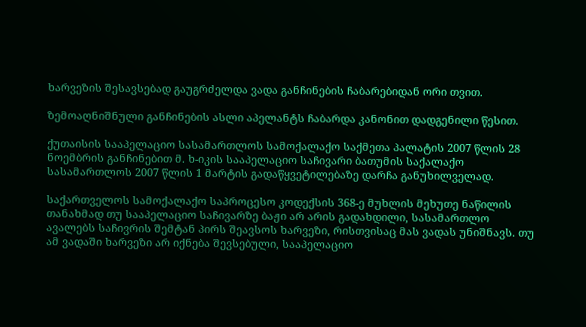ხარვეზის შესავსებად გაუგრძელდა ვადა განჩინების ჩაბარებიდან ორი თვით.

ზემოაღნიშნული განჩინების ასლი აპელანტს ჩაბარდა კანონით დადგენილი წესით.

ქუთაისის სააპელაციო სასამართლოს სამოქალაქო საქმეთა პალატის 2007 წლის 28 ნოემბრის განჩინებით მ. ხ-იკის სააპელაციო საჩივარი ბათუმის საქალაქო სასამართლოს 2007 წლის 1 მარტის გადაწყვეტილებაზე დარჩა განუხილველად.

საქართველოს სამოქალაქო საპროცესო კოდექსის 368-ე მუხლის მეხუთე ნაწილის თანახმად თუ სააპელაციო საჩივარზე ბაჟი არ არის გადახდილი, სასამართლო ავალებს საჩივრის შემტან პირს შეავსოს ხარვეზი, რისთვისაც მას ვადას უნიშნავს. თუ ამ ვადაში ხარვეზი არ იქნება შევსებული, სააპელაციო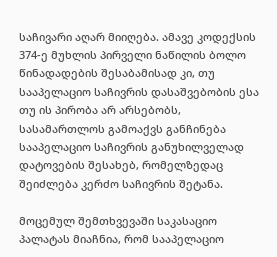საჩივარი აღარ მიიღება. ამავე კოდექსის 374-ე მუხლის პირველი ნაწილის ბოლო წინადადების შესაბამისად კი, თუ სააპელაციო საჩივრის დასაშვებობის ესა თუ ის პირობა არ არსებობს, სასამართლოს გამოაქვს განჩინება სააპელაციო საჩივრის განუხილველად დატოვების შესახებ, რომელზედაც შეიძლება კერძო საჩივრის შეტანა.

მოცემულ შემთხვევაში საკასაციო პალატას მიაჩნია, რომ სააპელაციო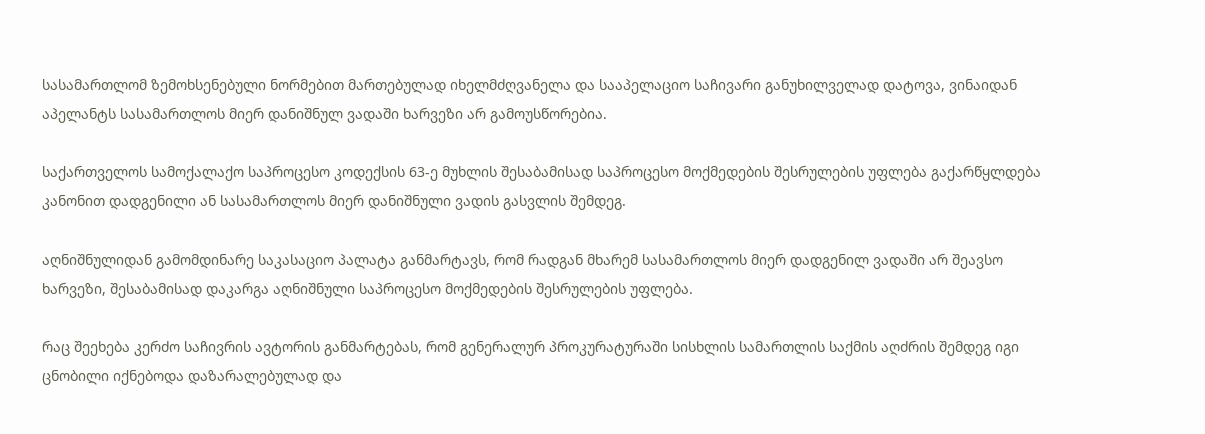სასამართლომ ზემოხსენებული ნორმებით მართებულად იხელმძღვანელა და სააპელაციო საჩივარი განუხილველად დატოვა, ვინაიდან აპელანტს სასამართლოს მიერ დანიშნულ ვადაში ხარვეზი არ გამოუსწორებია.

საქართველოს სამოქალაქო საპროცესო კოდექსის 63-ე მუხლის შესაბამისად საპროცესო მოქმედების შესრულების უფლება გაქარწყლდება კანონით დადგენილი ან სასამართლოს მიერ დანიშნული ვადის გასვლის შემდეგ.

აღნიშნულიდან გამომდინარე საკასაციო პალატა განმარტავს, რომ რადგან მხარემ სასამართლოს მიერ დადგენილ ვადაში არ შეავსო ხარვეზი, შესაბამისად დაკარგა აღნიშნული საპროცესო მოქმედების შესრულების უფლება.

რაც შეეხება კერძო საჩივრის ავტორის განმარტებას, რომ გენერალურ პროკურატურაში სისხლის სამართლის საქმის აღძრის შემდეგ იგი ცნობილი იქნებოდა დაზარალებულად და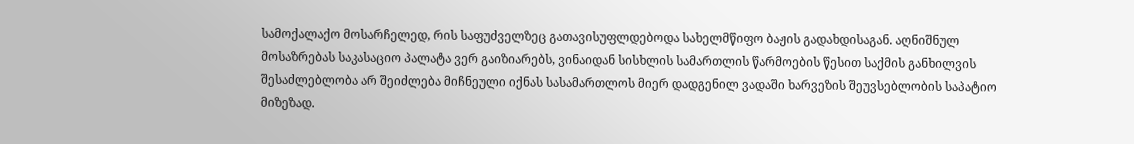სამოქალაქო მოსარჩელედ, რის საფუძველზეც გათავისუფლდებოდა სახელმწიფო ბაჟის გადახდისაგან. აღნიშნულ მოსაზრებას საკასაციო პალატა ვერ გაიზიარებს, ვინაიდან სისხლის სამართლის წარმოების წესით საქმის განხილვის შესაძლებლობა არ შეიძლება მიჩნეული იქნას სასამართლოს მიერ დადგენილ ვადაში ხარვეზის შეუვსებლობის საპატიო მიზეზად.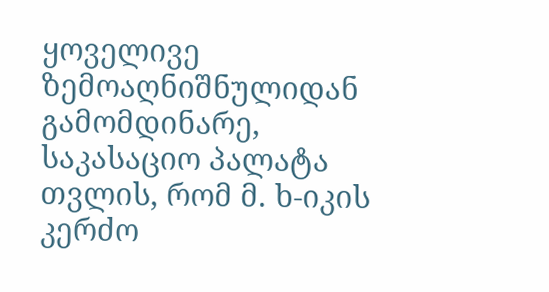ყოველივე ზემოაღნიშნულიდან გამომდინარე, საკასაციო პალატა თვლის, რომ მ. ხ-იკის კერძო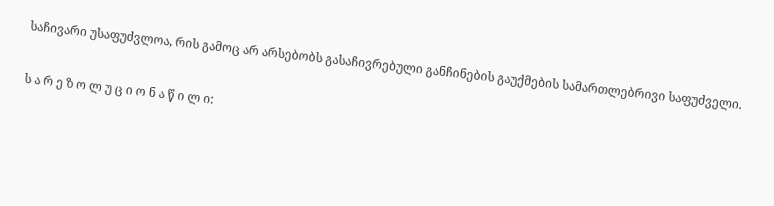საჩივარი უსაფუძვლოა, რის გამოც არ არსებობს გასაჩივრებული განჩინების გაუქმების სამართლებრივი საფუძველი.

ს ა რ ე ზ ო ლ უ ც ი ო ნ ა წ ი ლ ი: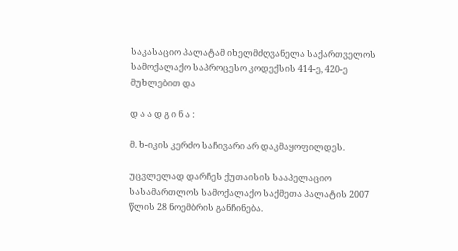საკასაციო პალატამ იხელმძღვანელა საქართველოს სამოქალაქო საპროცესო კოდექსის 414-ე, 420-ე მუხლებით და

დ ა ა დ გ ი ნ ა :

მ. ხ-იკის კერძო საჩივარი არ დაკმაყოფილდეს.

უცვლელად დარჩეს ქუთაისის სააპელაციო სასამართლოს სამოქალაქო საქმეთა პალატის 2007 წლის 28 ნოემბრის განჩინება.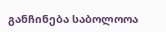განჩინება საბოლოოა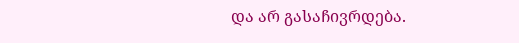და არ გასაჩივრდება.